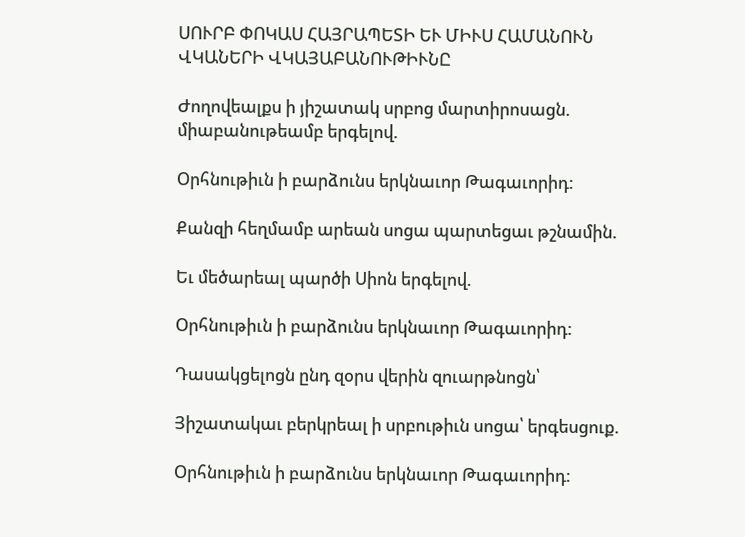ՍՈՒՐԲ ՓՈԿԱՍ ՀԱՅՐԱՊԵՏԻ ԵՒ ՄԻՒՍ ՀԱՄԱՆՈՒՆ ՎԿԱՆԵՐԻ ՎԿԱՅԱԲԱՆՈՒԹԻՒՆԸ

Ժողովեալքս ի յիշատակ սրբոց մարտիրոսացն. միաբանութեամբ երգելով.

Օրհնութիւն ի բարձունս երկնաւոր Թագաւորիդ:

Քանզի հեղմամբ արեան սոցա պարտեցաւ թշնամին.

Եւ մեծարեալ պարծի Սիոն երգելով.

Օրհնութիւն ի բարձունս երկնաւոր Թագաւորիդ:

Դասակցելոցն ընդ զօրս վերին զուարթնոցն՝

Յիշատակաւ բերկրեալ ի սրբութիւն սոցա՝ երգեսցուք.

Օրհնութիւն ի բարձունս երկնաւոր Թագաւորիդ: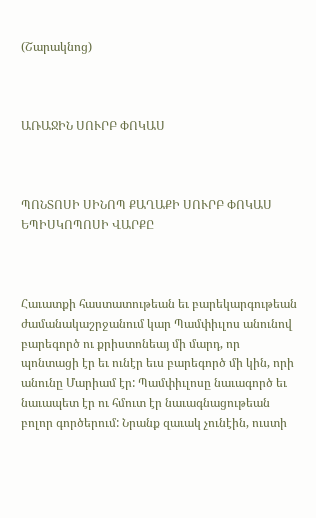(Շարակնոց)



ԱՌԱՋԻՆ ՍՈՒՐԲ ՓՈԿԱՍ



ՊՈՆՏՈՍԻ ՍԻՆՈՊ ՔԱՂԱՔԻ ՍՈՒՐԲ ՓՈԿԱՍ ԵՊԻՍԿՈՊՈՍԻ ՎԱՐՔԸ



Հաւատքի հաստատութեան եւ բարեկարգութեան ժամանակաշրջանում կար Պամփիւլոս անունով բարեգործ ու քրիստոնեայ մի մարդ, որ պոնտացի էր եւ ունէր եւս բարեգործ մի կին, որի անունը Մարիամ էր: Պամփիւլոսը նաւագործ եւ նաւապետ էր ու հմուտ էր նաւագնացութեան բոլոր գործերում: Նրանք զաւակ չունէին, ուստի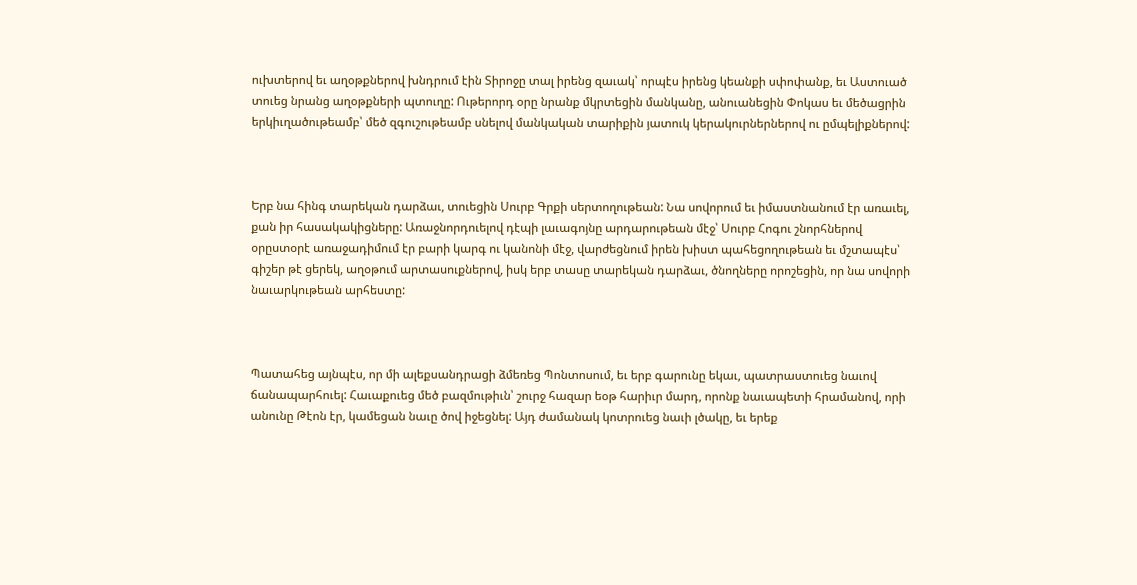ուխտերով եւ աղօթքներով խնդրում էին Տիրոջը տալ իրենց զաւակ՝ որպէս իրենց կեանքի սփոփանք, եւ Աստուած տուեց նրանց աղօթքների պտուղը: Ութերորդ օրը նրանք մկրտեցին մանկանը, անուանեցին Փոկաս եւ մեծացրին երկիւղածութեամբ՝ մեծ զգուշութեամբ սնելով մանկական տարիքին յատուկ կերակուրներներով ու ըմպելիքներով:



Երբ նա հինգ տարեկան դարձաւ, տուեցին Սուրբ Գրքի սերտողութեան: Նա սովորում եւ իմաստնանում էր առաւել, քան իր հասակակիցները: Առաջնորդուելով դէպի լաւագոյնը արդարութեան մէջ՝ Սուրբ Հոգու շնորհներով օրըստօրէ առաջադիմում էր բարի կարգ ու կանոնի մէջ, վարժեցնում իրեն խիստ պահեցողութեան եւ մշտապէս՝ գիշեր թէ ցերեկ, աղօթում արտասուքներով, իսկ երբ տասը տարեկան դարձաւ, ծնողները որոշեցին, որ նա սովորի նաւարկութեան արհեստը:



Պատահեց այնպէս, որ մի ալեքսանդրացի ձմեռեց Պոնտոսում, եւ երբ գարունը եկաւ, պատրաստուեց նաւով ճանապարհուել: Հաւաքուեց մեծ բազմութիւն՝ շուրջ հազար եօթ հարիւր մարդ, որոնք նաւապետի հրամանով, որի անունը Թէոն էր, կամեցան նաւը ծով իջեցնել: Այդ ժամանակ կոտրուեց նաւի լծակը, եւ երեք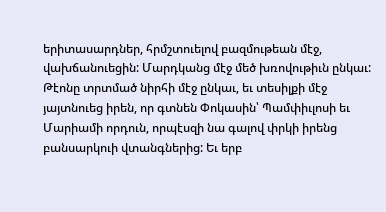երիտասարդներ, հրմշտուելով բազմութեան մէջ, վախճանուեցին: Մարդկանց մէջ մեծ խռովութիւն ընկաւ: Թէոնը տրտմած նիրհի մէջ ընկաւ, եւ տեսիլքի մէջ յայտնուեց իրեն, որ գտնեն Փոկասին՝ Պամփիւլոսի եւ Մարիամի որդուն, որպէսզի նա գալով փրկի իրենց բանսարկուի վտանգներից: Եւ երբ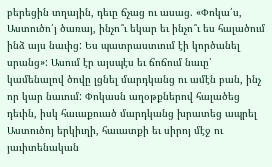բերեցին տղային, դեւը ճչաց ու ասաց. «Փոկա՛ս, Աստուծո՛յ ծառայ, ինչո՞ւ եկար եւ ինչո՞ւ ես հալածում ինձ այս նաւից: Ես պատրաստւում էի կործանել սրանց»: Ասում էր այսպէս եւ ճոճում նաւը՝ կամենալով ծովը լցնել մարդկանց ու ամէն բան, ինչ որ կար նաւում: Փոկասն աղօթքներով հալածեց դեւին, իսկ հաւաքուած մարդկանց խրատեց ապրել Աստուծոյ երկիւղի, հաւատքի եւ սիրոյ մէջ ու յաւիտենական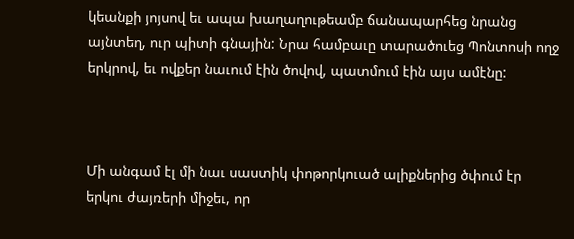կեանքի յոյսով եւ ապա խաղաղութեամբ ճանապարհեց նրանց այնտեղ, ուր պիտի գնային: Նրա համբաւը տարածուեց Պոնտոսի ողջ երկրով, եւ ովքեր նաւում էին ծովով, պատմում էին այս ամէնը:



Մի անգամ էլ մի նաւ սաստիկ փոթորկուած ալիքներից ծփում էր երկու ժայռերի միջեւ, որ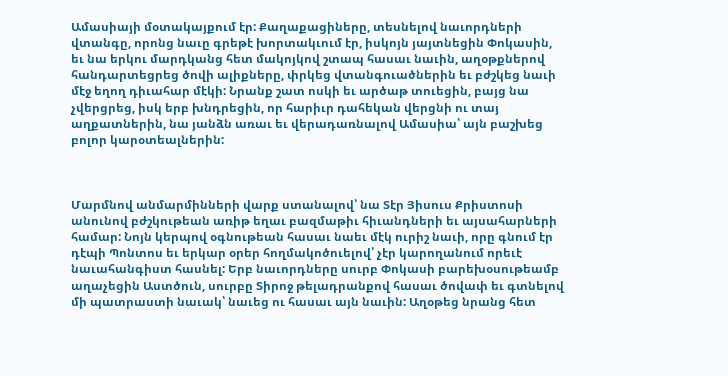Ամասիայի մօտակայքում էր: Քաղաքացիները, տեսնելով նաւորդների վտանգը, որոնց նաւը գրեթէ խորտակւում էր, իսկոյն յայտնեցին Փոկասին, եւ նա երկու մարդկանց հետ մակոյկով շտապ հասաւ նաւին, աղօթքներով հանդարտեցրեց ծովի ալիքները, փրկեց վտանգուածներին եւ բժշկեց նաւի մէջ եղող դիւահար մէկի: Նրանք շատ ոսկի եւ արծաթ տուեցին, բայց նա չվերցրեց, իսկ երբ խնդրեցին, որ հարիւր դահեկան վերցնի ու տայ աղքատներին, նա յանձն առաւ եւ վերադառնալով Ամասիա՝ այն բաշխեց բոլոր կարօտեալներին:



Մարմնով անմարմինների վարք ստանալով՝ նա Տէր Յիսուս Քրիստոսի անունով բժշկութեան առիթ եղաւ բազմաթիւ հիւանդների եւ այսահարների համար: Նոյն կերպով օգնութեան հասաւ նաեւ մէկ ուրիշ նաւի, որը գնում էր դէպի Պոնտոս եւ երկար օրեր հողմակոծուելով՝ չէր կարողանում որեւէ նաւահանգիստ հասնել: Երբ նաւորդները սուրբ Փոկասի բարեխօսութեամբ աղաչեցին Աստծուն, սուրբը Տիրոջ թելադրանքով հասաւ ծովափ եւ գտնելով մի պատրաստի նաւակ՝ նաւեց ու հասաւ այն նաւին: Աղօթեց նրանց հետ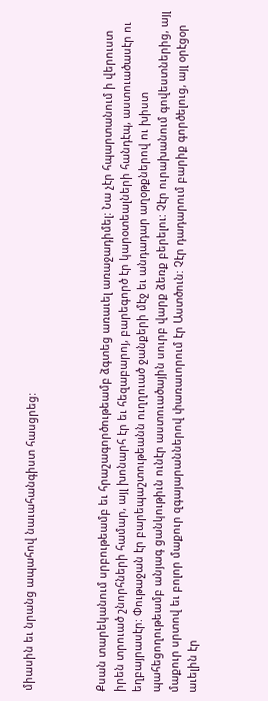միասին եւ նրանց ապահով նաւահանգիստ հասցրեց:



Քսան տարեկանում սրբութեամբ եւ հրաշագործութեամբ ձգտեց առաւել առաջադիմել: Նա չէր հպարտանում ի վերուստ իրեն տրուած շնորհների համար, այլ խոնարհ էր եւ հեզաբարոյ, բարեգործ էր կարօտեալների հանդէպ, աստուածասէր ու եղբայրասէր: Փութաջան էր բարեպաշտութեանն ուղղուած ջանքերի մէջ եւ անդադար աղօթքներով ու խիստ պահեցողութեամբ անյագ ցանկութիւն ունէր աստուածային սուրբ վարք ձեռք բերելու: Չէր ուրախանում գովեստներից, այլ մաքուր սրտով եւ բոլոր մաքուր զգայարաններով փառաւորում էր Աստծուն: Չէր դադարում բարիք գործելուց, այլ օրէցօր աւելին էր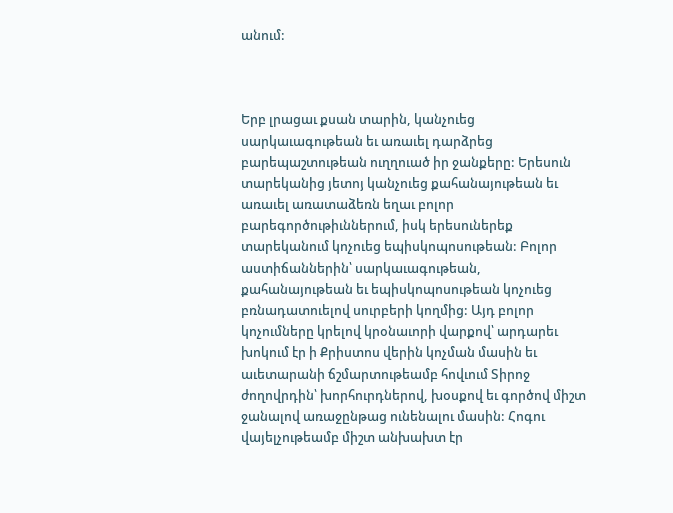անում:



Երբ լրացաւ քսան տարին, կանչուեց սարկաւագութեան եւ առաւել դարձրեց բարեպաշտութեան ուղղուած իր ջանքերը: Երեսուն տարեկանից յետոյ կանչուեց քահանայութեան եւ առաւել առատաձեռն եղաւ բոլոր բարեգործութիւններում, իսկ երեսուներեք տարեկանում կոչուեց եպիսկոպոսութեան: Բոլոր աստիճաններին՝ սարկաւագութեան, քահանայութեան եւ եպիսկոպոսութեան կոչուեց բռնադատուելով սուրբերի կողմից: Այդ բոլոր կոչումները կրելով կրօնաւորի վարքով՝ արդարեւ խոկում էր ի Քրիստոս վերին կոչման մասին եւ աւետարանի ճշմարտութեամբ հովւում Տիրոջ ժողովրդին՝ խորհուրդներով, խօսքով եւ գործով միշտ ջանալով առաջընթաց ունենալու մասին: Հոգու վայելչութեամբ միշտ անխախտ էր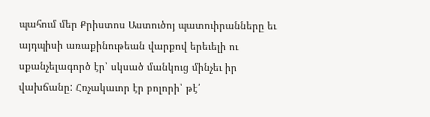պահում մեր Քրիստոս Աստուծոյ պատուիրանները եւ այդպիսի առաքինութեան վարքով երեւելի ու սքանչելագործ էր՝ սկսած մանկուց մինչեւ իր վախճանը: Հռչակաւոր էր բոլորի՝ թէ՛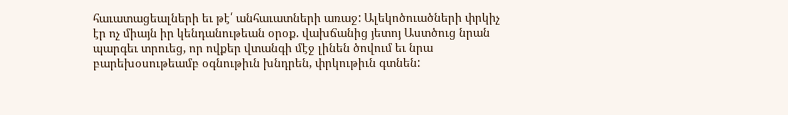հաւատացեալների եւ թէ՛ անհաւատների առաջ: Ալեկոծուածների փրկիչ էր ոչ միայն իր կենդանութեան օրօք. վախճանից յետոյ Աստծուց նրան պարգեւ տրուեց, որ ովքեր վտանգի մէջ լինեն ծովում եւ նրա բարեխօսութեամբ օգնութիւն խնդրեն, փրկութիւն գտնեն: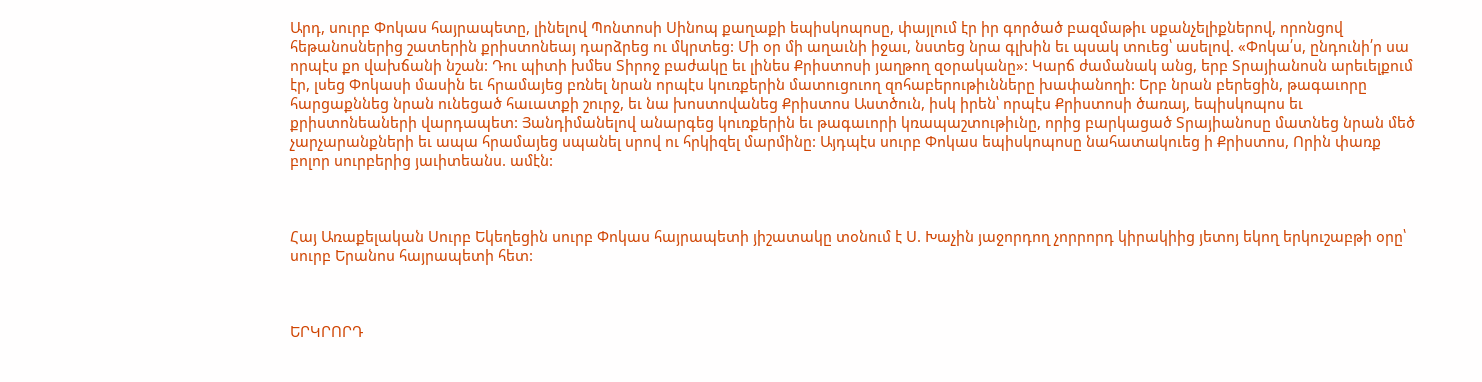Արդ, սուրբ Փոկաս հայրապետը, լինելով Պոնտոսի Սինոպ քաղաքի եպիսկոպոսը, փայլում էր իր գործած բազմաթիւ սքանչելիքներով, որոնցով հեթանոսներից շատերին քրիստոնեայ դարձրեց ու մկրտեց: Մի օր մի աղաւնի իջաւ, նստեց նրա գլխին եւ պսակ տուեց՝ ասելով. «Փոկա՛ս, ընդունի՛ր սա որպէս քո վախճանի նշան: Դու պիտի խմես Տիրոջ բաժակը եւ լինես Քրիստոսի յաղթող զօրականը»: Կարճ ժամանակ անց, երբ Տրայիանոսն արեւելքում էր, լսեց Փոկասի մասին եւ հրամայեց բռնել նրան որպէս կուռքերին մատուցուող զոհաբերութիւնները խափանողի: Երբ նրան բերեցին, թագաւորը հարցաքննեց նրան ունեցած հաւատքի շուրջ, եւ նա խոստովանեց Քրիստոս Աստծուն, իսկ իրեն՝ որպէս Քրիստոսի ծառայ, եպիսկոպոս եւ քրիստոնեաների վարդապետ: Յանդիմանելով անարգեց կուռքերին եւ թագաւորի կռապաշտութիւնը, որից բարկացած Տրայիանոսը մատնեց նրան մեծ չարչարանքների եւ ապա հրամայեց սպանել սրով ու հրկիզել մարմինը: Այդպէս սուրբ Փոկաս եպիսկոպոսը նահատակուեց ի Քրիստոս, Որին փառք բոլոր սուրբերից յաւիտեանս. ամէն:



Հայ Առաքելական Սուրբ Եկեղեցին սուրբ Փոկաս հայրապետի յիշատակը տօնում է Ս. Խաչին յաջորդող չորրորդ կիրակիից յետոյ եկող երկուշաբթի օրը՝ սուրբ Երանոս հայրապետի հետ:



ԵՐԿՐՈՐԴ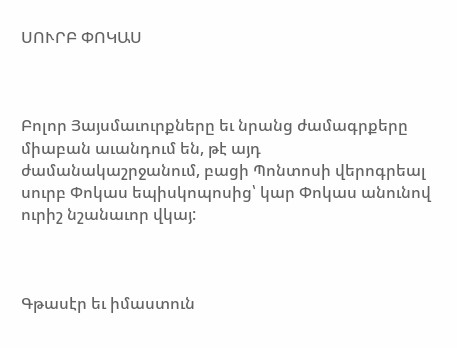ՍՈՒՐԲ ՓՈԿԱՍ



Բոլոր Յայսմաւուրքները եւ նրանց ժամագրքերը միաբան աւանդում են, թէ այդ ժամանակաշրջանում, բացի Պոնտոսի վերոգրեալ սուրբ Փոկաս եպիսկոպոսից՝ կար Փոկաս անունով ուրիշ նշանաւոր վկայ:



Գթասէր եւ իմաստուն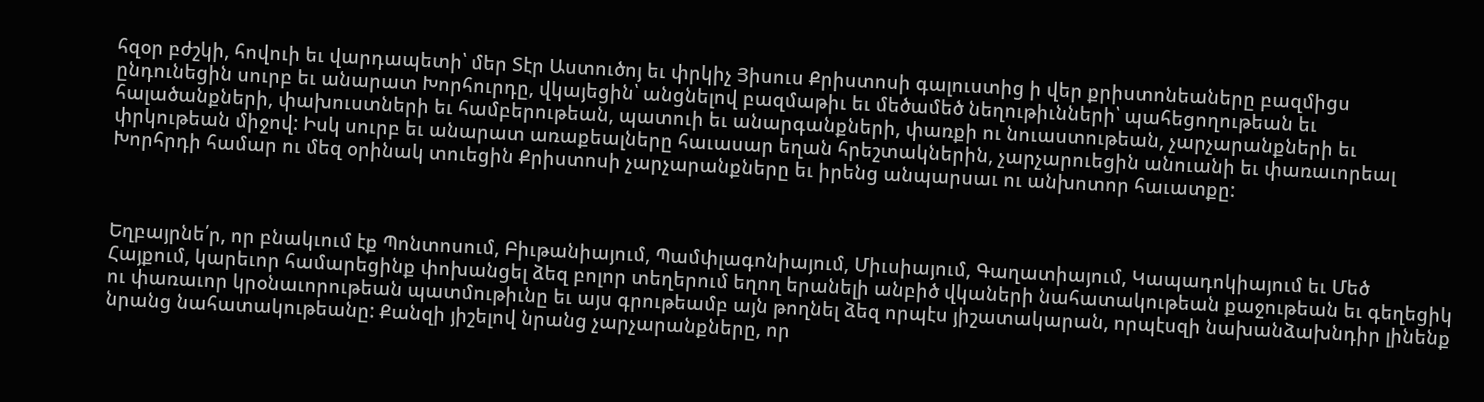հզօր բժշկի, հովուի եւ վարդապետի՝ մեր Տէր Աստուծոյ եւ փրկիչ Յիսուս Քրիստոսի գալուստից ի վեր քրիստոնեաները բազմիցս ընդունեցին սուրբ եւ անարատ Խորհուրդը, վկայեցին՝ անցնելով բազմաթիւ եւ մեծամեծ նեղութիւնների՝ պահեցողութեան եւ հալածանքների, փախուստների եւ համբերութեան, պատուի եւ անարգանքների, փառքի ու նուաստութեան, չարչարանքների եւ փրկութեան միջով: Իսկ սուրբ եւ անարատ առաքեալները հաւասար եղան հրեշտակներին, չարչարուեցին անուանի եւ փառաւորեալ Խորհրդի համար ու մեզ օրինակ տուեցին Քրիստոսի չարչարանքները եւ իրենց անպարսաւ ու անխոտոր հաւատքը:



Եղբայրնե՛ր, որ բնակւում էք Պոնտոսում, Բիւթանիայում, Պամփլագոնիայում, Միւսիայում, Գաղատիայում, Կապադոկիայում եւ Մեծ Հայքում, կարեւոր համարեցինք փոխանցել ձեզ բոլոր տեղերում եղող երանելի անբիծ վկաների նահատակութեան քաջութեան եւ գեղեցիկ ու փառաւոր կրօնաւորութեան պատմութիւնը եւ այս գրութեամբ այն թողնել ձեզ որպէս յիշատակարան, որպէսզի նախանձախնդիր լինենք նրանց նահատակութեանը: Քանզի յիշելով նրանց չարչարանքները, որ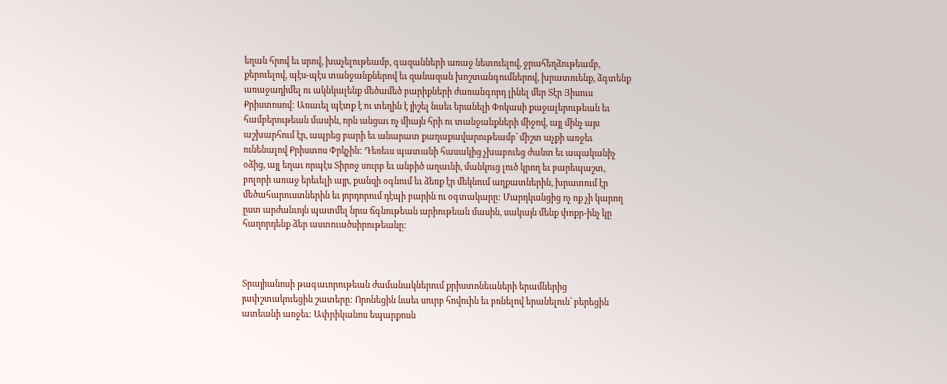եղան հրով եւ սրով, խաչելութեամբ, գազանների առաջ նետուելով, ջրահեղձութեամբ, քերուելով, պէս-պէս տանջանքներով եւ զանազան խոշտանգումներով, խրատուենք, ձգտենք առաջադիմել ու ակնկալենք մեծամեծ բարիքների ժառանգորդ լինել մեր Տէր Յիսուս Քրիստոսով: Առաւել պէտք է ու տեղին է յիշել նաեւ երանելի Փոկասի քաջալերութեան եւ համբերութեան մասին, որն անցաւ ոչ միայն հրի ու տանջանքների միջով, այլ մինչ այս աշխարհում էր, ապրեց բարի եւ անարատ քաղաքավարութեամբ՝ միշտ աչքի առջեւ ունենալով Քրիստոս Փրկչին: Դեռեւս պատանի հասակից չխաբուեց ժանտ եւ ապականիչ օձից, այլ եղաւ որպէս Տիրոջ սուրբ եւ անբիծ աղաւնի, մանկուց լուծ կրող եւ բարեպաշտ, բոլորի առաջ երեւելի այր, քանզի օգնում եւ ձեռք էր մեկնում աղքատներին, խրատում էր մեծահարուստներին եւ յորդորում դէպի բարին ու օգտակարը: Մարդկանցից ոչ ոք չի կարող ըստ արժանւոյն պատմել նրա ճգնութեան արիութեան մասին, սակայն մենք փոքր-ինչ կը հաղորդենք ձեր աստուածսիրութեանը:



Տրայիանոսի թագաւորութեան ժամանակներում քրիստոնեաների երամներից յափշտակուեցին շատերը: Որոնեցին նաեւ սուրբ հովուին եւ բռնելով երանելուն՝ բերեցին ատեանի առջեւ: Ափրիկանոս եպարքոսն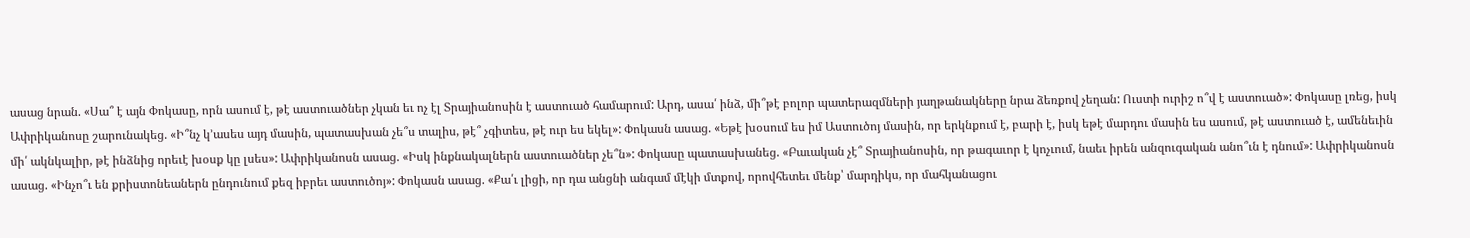ասաց նրան. «Սա՞ է այն Փոկասը, որն ասում է, թէ աստուածներ չկան եւ ոչ էլ Տրայիանոսին է աստուած համարում: Արդ, ասա՛ ինձ, մի՞թէ բոլոր պատերազմների յաղթանակները նրա ձեռքով չեղան: Ուստի ուրիշ ո՞վ է աստուած»: Փոկասը լռեց, իսկ Ափրիկանոսը շարունակեց. «Ի՞նչ կ՚ասես այդ մասին, պատասխան չե՞ս տալիս, թէ՞ չգիտես, թէ ուր ես եկել»: Փոկասն ասաց. «Եթէ խօսում ես իմ Աստուծոյ մասին, որ երկնքում է, բարի է, իսկ եթէ մարդու մասին ես ասում, թէ աստուած է, ամենեւին մի՛ ակնկալիր, թէ ինձնից որեւէ խօսք կը լսես»: Ափրիկանոսն ասաց. «Իսկ ինքնակալներն աստուածներ չե՞ն»: Փոկասը պատասխանեց. «Բաւական չէ՞ Տրայիանոսին, որ թագաւոր է կոչւում, նաեւ իրեն անզուգական անո՞ւն է դնում»: Ափրիկանոսն ասաց. «Ինչո՞ւ են քրիստոնեաներն ընդունում քեզ իբրեւ աստուծոյ»: Փոկասն ասաց. «Քա՛ւ լիցի, որ դա անցնի անգամ մէկի մտքով, որովհետեւ մենք՝ մարդիկս, որ մահկանացու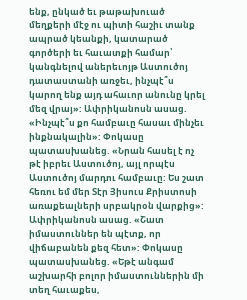ենք, ընկած եւ թաթախուած մեղքերի մէջ ու պիտի հաշիւ տանք ապրած կեանքի, կատարած գործերի եւ հաւատքի համար՝ կանգնելով աներեւոյթ Աստուծոյ դատաստանի առջեւ, ինչպէ՞ս կարող ենք այդ ահաւոր անունը կրել մեզ վրայ»: Ափրիկանոսն ասաց. «Ինչպէ՞ս քո համբաւը հասաւ մինչեւ ինքնակալին»: Փոկասը պատասխանեց. «Նրան հասել է ոչ թէ իբրեւ Աստուծոյ, այլ որպէս Աստուծոյ մարդու համբաւը: Ես շատ հեռու եմ մեր Տէր Յիսուս Քրիստոսի առաքեալների սրբակրօն վարքից»: Ափրիկանոսն ասաց. «Շատ իմաստուններ են պէտք, որ վիճաբանեն քեզ հետ»: Փոկասը պատասխանեց. «Եթէ անգամ աշխարհի բոլոր իմաստուններին մի տեղ հաւաքես,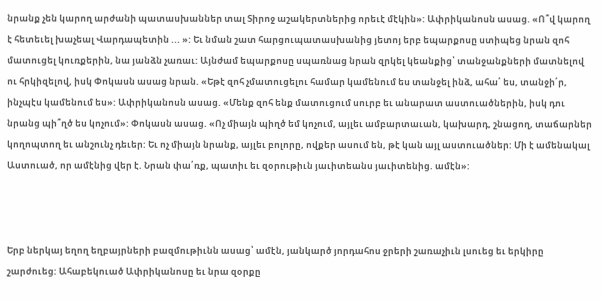նրանք չեն կարող արժանի պատասխաններ տալ Տիրոջ աշակերտներից որեւէ մէկին»: Ափրիկանոսն ասաց. «Ո՞վ կարող է հետեւել խաչեալ Վարդապետին ... »: Եւ նման շատ հարցուպատասխանից յետոյ երբ եպարքոսը ստիպեց նրան զոհ մատուցել կուռքերին, նա յանձն չառաւ: Այնժամ եպարքոսը սպառնաց նրան զրկել կեանքից՝ տանջանքների մատնելով ու հրկիզելով, իսկ Փոկասն ասաց նրան. «Եթէ զոհ չմատուցելու համար կամենում ես տանջել ինձ, ահա՛ ես, տանջի՛ր, ինչպէս կամենում ես»: Ափրիկանոսն ասաց. «Մենք զոհ ենք մատուցում սուրբ եւ անարատ աստուածներին, իսկ դու նրանց պի՞ղծ ես կոչում»: Փոկասն ասաց. «Ոչ միայն պիղծ եմ կոչում, այլեւ ամբարտաւան, կախարդ, շնացող, տաճարներ կողոպտող եւ անշունչ դեւեր: Եւ ոչ միայն նրանք, այլեւ բոլորը, ովքեր ասում են, թէ կան այլ աստուածներ: Մի է ամենակալ Աստուած, որ ամէնից վեր է. Նրան փա՛ռք, պատիւ եւ զօրութիւն յաւիտեանս յաւիտենից. ամէն»:



Երբ ներկայ եղող եղբայրների բազմութիւնն ասաց՝ ամէն, յանկարծ յորդահոս ջրերի շառաչիւն լսուեց եւ երկիրը շարժուեց: Ահաբեկուած Ափրիկանոսը եւ նրա զօրքը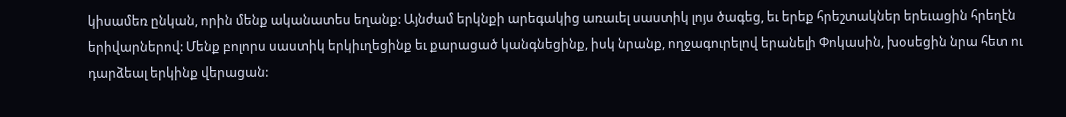կիսամեռ ընկան, որին մենք ականատես եղանք: Այնժամ երկնքի արեգակից առաւել սաստիկ լոյս ծագեց, եւ երեք հրեշտակներ երեւացին հրեղէն երիվարներով: Մենք բոլորս սաստիկ երկիւղեցինք եւ քարացած կանգնեցինք, իսկ նրանք, ողջագուրելով երանելի Փոկասին, խօսեցին նրա հետ ու դարձեալ երկինք վերացան: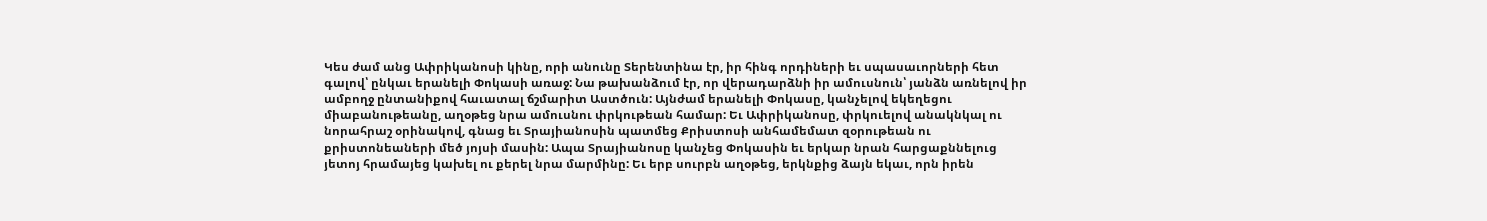Կես ժամ անց Ափրիկանոսի կինը, որի անունը Տերենտինա էր, իր հինգ որդիների եւ սպասաւորների հետ գալով՝ ընկաւ երանելի Փոկասի առաջ: Նա թախանձում էր, որ վերադարձնի իր ամուսնուն՝ յանձն առնելով իր ամբողջ ընտանիքով հաւատալ ճշմարիտ Աստծուն: Այնժամ երանելի Փոկասը, կանչելով եկեղեցու միաբանութեանը, աղօթեց նրա ամուսնու փրկութեան համար: Եւ Ափրիկանոսը, փրկուելով անակնկալ ու նորահրաշ օրինակով, գնաց եւ Տրայիանոսին պատմեց Քրիստոսի անհամեմատ զօրութեան ու քրիստոնեաների մեծ յոյսի մասին: Ապա Տրայիանոսը կանչեց Փոկասին եւ երկար նրան հարցաքննելուց յետոյ հրամայեց կախել ու քերել նրա մարմինը: Եւ երբ սուրբն աղօթեց, երկնքից ձայն եկաւ, որն իրեն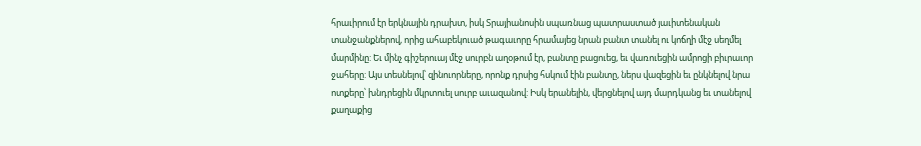հրաւիրում էր երկնային դրախտ, իսկ Տրայիանոսին սպառնաց պատրաստած յաւիտենական տանջանքներով, որից ահաբեկուած թագաւորը հրամայեց նրան բանտ տանել ու կոճղի մէջ սեղմել մարմինը: Եւ մինչ գիշերուայ մէջ սուրբն աղօթում էր, բանտը բացուեց, եւ վառուեցին ամրոցի բիւրաւոր ջահերը: Այս տեսնելով՝ զինուորները, որոնք դրսից հսկում էին բանտը, ներս վազեցին եւ ընկնելով նրա ոտքերը՝ խնդրեցին մկրտուել սուրբ աւազանով: Իսկ երանելին, վերցնելով այդ մարդկանց եւ տանելով քաղաքից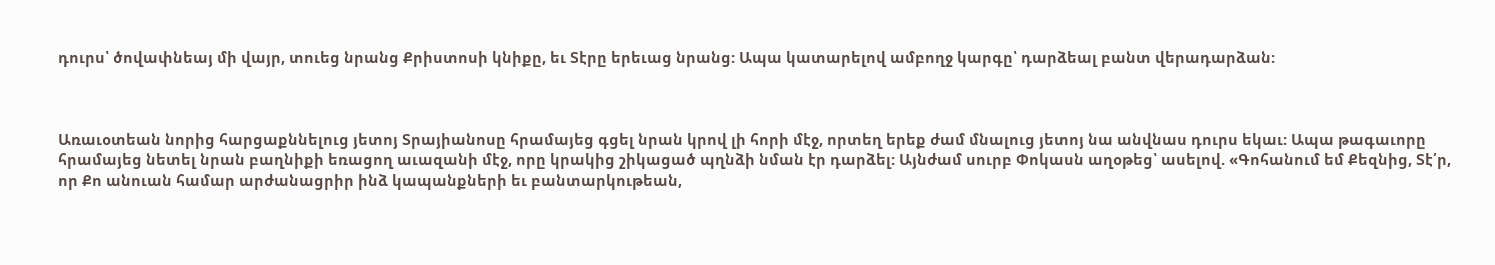դուրս՝ ծովափնեայ մի վայր, տուեց նրանց Քրիստոսի կնիքը, եւ Տէրը երեւաց նրանց: Ապա կատարելով ամբողջ կարգը՝ դարձեալ բանտ վերադարձան:



Առաւօտեան նորից հարցաքննելուց յետոյ Տրայիանոսը հրամայեց գցել նրան կրով լի հորի մէջ, որտեղ երեք ժամ մնալուց յետոյ նա անվնաս դուրս եկաւ: Ապա թագաւորը հրամայեց նետել նրան բաղնիքի եռացող աւազանի մէջ, որը կրակից շիկացած պղնձի նման էր դարձել: Այնժամ սուրբ Փոկասն աղօթեց՝ ասելով. «Գոհանում եմ Քեզնից, Տէ՛ր, որ Քո անուան համար արժանացրիր ինձ կապանքների եւ բանտարկութեան,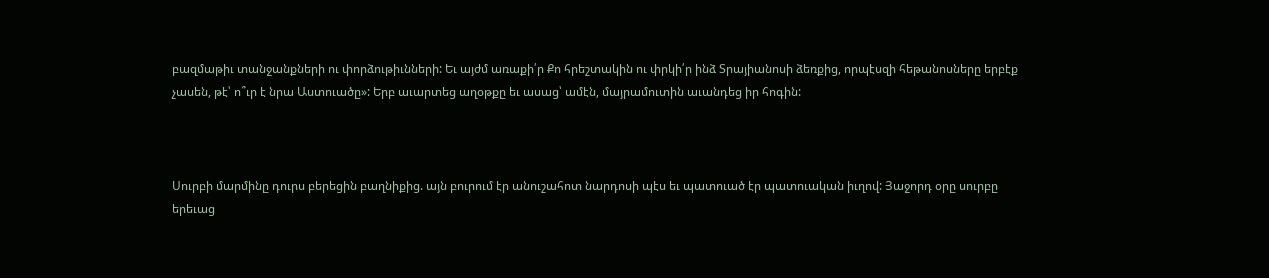բազմաթիւ տանջանքների ու փորձութիւնների: Եւ այժմ առաքի՛ր Քո հրեշտակին ու փրկի՛ր ինձ Տրայիանոսի ձեռքից, որպէսզի հեթանոսները երբէք չասեն, թէ՝ ո՞ւր է նրա Աստուածը»: Երբ աւարտեց աղօթքը եւ ասաց՝ ամէն, մայրամուտին աւանդեց իր հոգին:



Սուրբի մարմինը դուրս բերեցին բաղնիքից. այն բուրում էր անուշահոտ նարդոսի պէս եւ պատուած էր պատուական իւղով: Յաջորդ օրը սուրբը երեւաց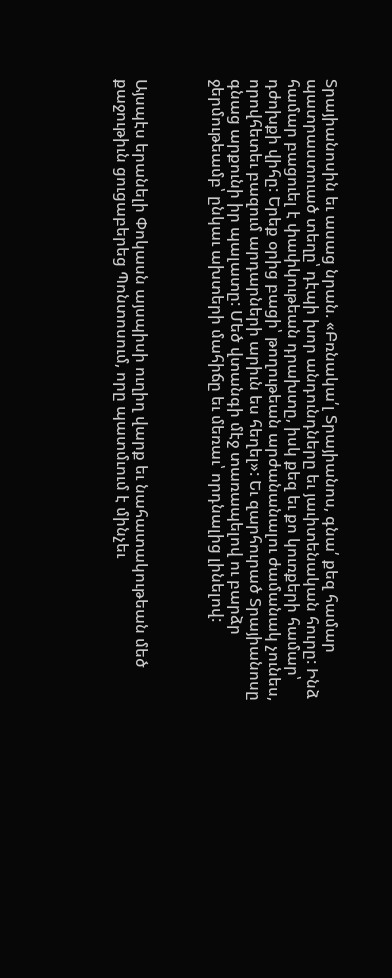Տրայիանոսին եւ ասաց նրան. «Բռնակա՛լ Տրայիանոս, գնա՛ քեզ համար պատրաստուած տեղը՝ դէպի խոր անդունդները եւ յաւիտենական հուրը: Ինձ համար բացուել է փափկութեան դրախտը, իսկ քեզ եւ քո կուռքերի համար՝ դժոխքի վիհը: Երեք օրից բացի՝ թողութեան արժանանալու ժամանակ չունես, որովհետեւ բազում արդարների արիւն ես հեղել»: Եւ զարհուրած Տրայիանոսը գնաց արքունի իր պալատը: Մեծ վտանգի մէջ տառապելով ու բարձր ջերմութեամբ՝ ընկաւ ախտերի մահիճը եւ մեռաւ՝ որդնալից լինելով:



Այսպէս երանելի Փոկասն այսպիսի ուղիղ վարք եւ նահատակութեան մեծ քաջութիւն ցուցաբերեց Պոնտոսում, որը պատմւում է մինչեւ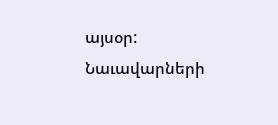այսօր: Նաւավարների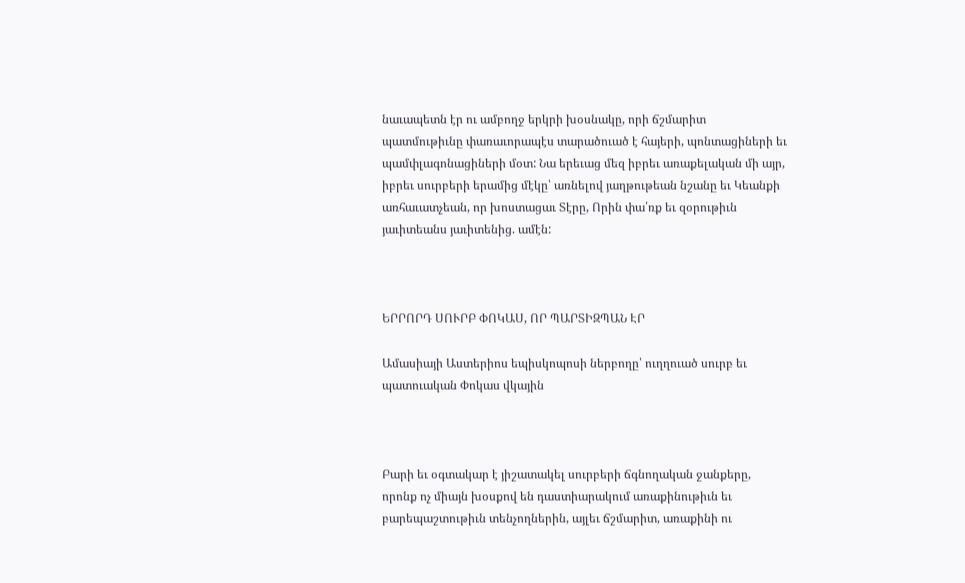նաւապետն էր ու ամբողջ երկրի խօսնակը, որի ճշմարիտ պատմութիւնը փառաւորապէս տարածուած է հայերի, պոնտացիների եւ պամփլագոնացիների մօտ: Նա երեւաց մեզ իբրեւ առաքելական մի այր, իբրեւ սուրբերի երամից մէկը՝ առնելով յաղթութեան նշանը եւ Կեանքի առհաւատչեան, որ խոստացաւ Տէրը, Որին փա՛ռք եւ զօրութիւն յաւիտեանս յաւիտենից. ամէն:



ԵՐՐՈՐԴ ՍՈՒՐԲ ՓՈԿԱՍ, ՈՐ ՊԱՐՏԻԶՊԱՆ ԷՐ

Ամասիայի Աստերիոս եպիսկոպոսի ներբողը՝ ուղղուած սուրբ եւ պատուական Փոկաս վկային



Բարի եւ օգտակար է յիշատակել սուրբերի ճգնողական ջանքերը, որոնք ոչ միայն խօսքով են դաստիարակում առաքինութիւն եւ բարեպաշտութիւն տենչողներին, այլեւ ճշմարիտ, առաքինի ու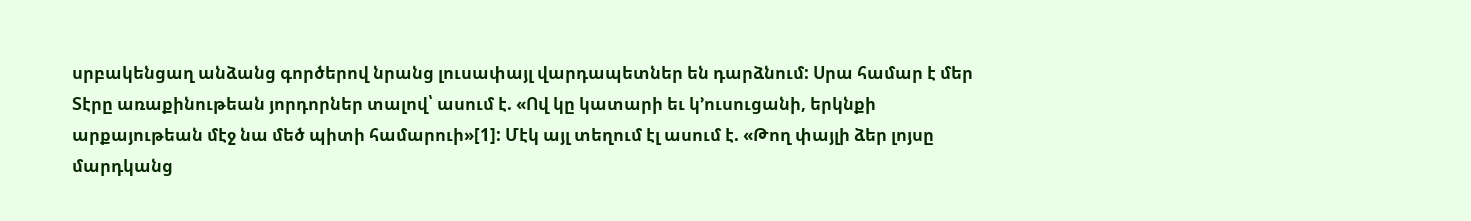սրբակենցաղ անձանց գործերով նրանց լուսափայլ վարդապետներ են դարձնում: Սրա համար է մեր Տէրը առաքինութեան յորդորներ տալով՝ ասում է. «Ով կը կատարի եւ կ՚ուսուցանի, երկնքի արքայութեան մէջ նա մեծ պիտի համարուի»[1]: Մէկ այլ տեղում էլ ասում է. «Թող փայլի ձեր լոյսը մարդկանց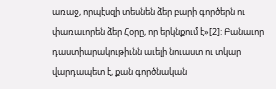առաջ, որպէսզի տեսնեն ձեր բարի գործերն ու փառաւորեն ձեր Հօրը, որ երկնքում է»[2]: Բանաւոր դաստիարակութիւնն աւելի նուաստ ու տկար վարդապետ է, քան գործնական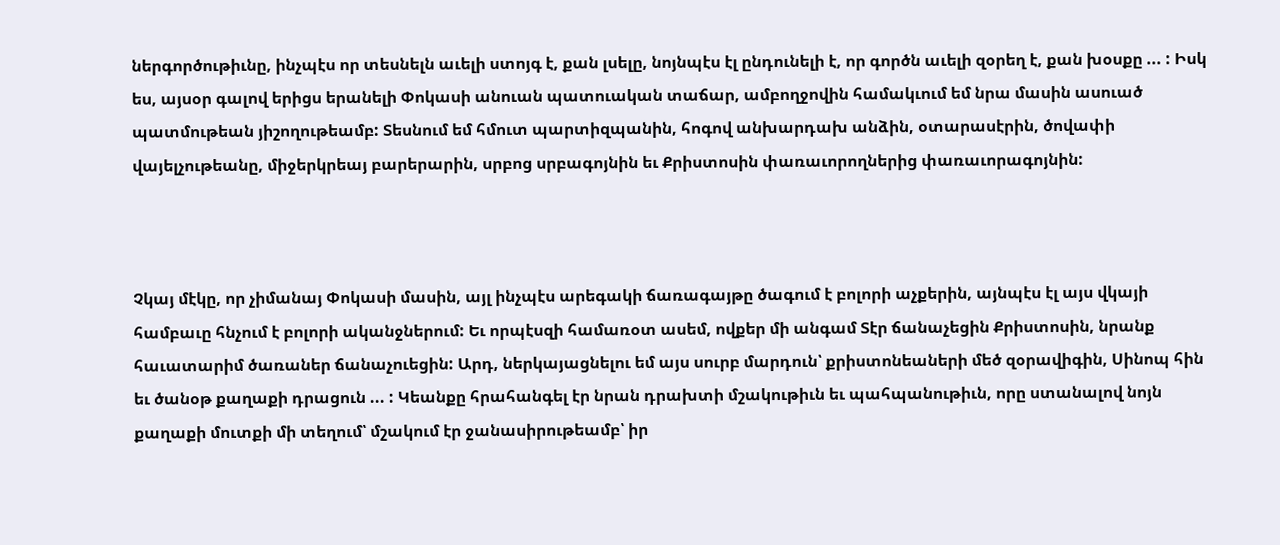ներգործութիւնը, ինչպէս որ տեսնելն աւելի ստոյգ է, քան լսելը, նոյնպէս էլ ընդունելի է, որ գործն աւելի զօրեղ է, քան խօսքը ... : Իսկ ես, այսօր գալով երիցս երանելի Փոկասի անուան պատուական տաճար, ամբողջովին համակւում եմ նրա մասին ասուած պատմութեան յիշողութեամբ: Տեսնում եմ հմուտ պարտիզպանին, հոգով անխարդախ անձին, օտարասէրին, ծովափի վայելչութեանը, միջերկրեայ բարերարին, սրբոց սրբագոյնին եւ Քրիստոսին փառաւորողներից փառաւորագոյնին:



Չկայ մէկը, որ չիմանայ Փոկասի մասին, այլ ինչպէս արեգակի ճառագայթը ծագում է բոլորի աչքերին, այնպէս էլ այս վկայի համբաւը հնչում է բոլորի ականջներում: Եւ որպէսզի համառօտ ասեմ, ովքեր մի անգամ Տէր ճանաչեցին Քրիստոսին, նրանք հաւատարիմ ծառաներ ճանաչուեցին: Արդ, ներկայացնելու եմ այս սուրբ մարդուն՝ քրիստոնեաների մեծ զօրավիգին, Սինոպ հին եւ ծանօթ քաղաքի դրացուն ... : Կեանքը հրահանգել էր նրան դրախտի մշակութիւն եւ պահպանութիւն, որը ստանալով նոյն քաղաքի մուտքի մի տեղում՝ մշակում էր ջանասիրութեամբ՝ իր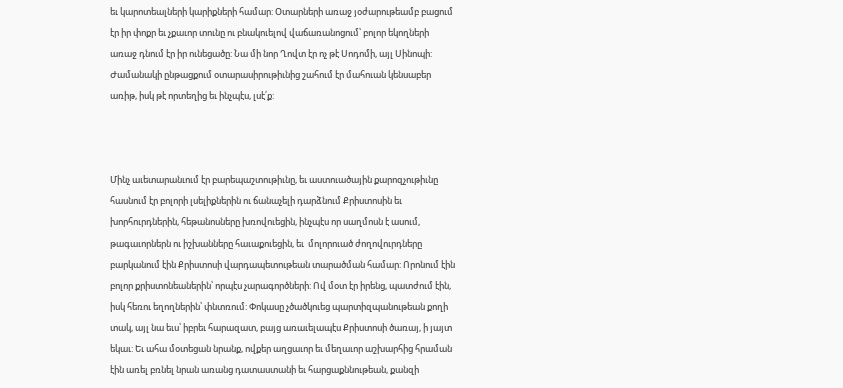եւ կարոտեալների կարիքների համար: Օտարների առաջ յօժարութեամբ բացում էր իր փոքր եւ չքաւոր տունը ու բնակուելով վաճառանոցում՝ բոլոր եկողների առաջ դնում էր իր ունեցածը: Նա մի նոր Ղովտ էր ոչ թէ Սոդոմի, այլ Սինոպի: Ժամանակի ընթացքում օտարասիրութիւնից շահում էր մահուան կենսաբեր առիթ, իսկ թէ որտեղից եւ ինչպէս, լսէ՛ք:



Մինչ աւետարանւում էր բարեպաշտութիւնը, եւ աստուածային քարոզչութիւնը հասնում էր բոլորի լսելիքներին ու ճանաչելի դարձնում Քրիստոսին եւ խորհուրդներին, հեթանոսները խռովուեցին, ինչպէս որ սաղմոսն է ասում, թագաւորներն ու իշխանները հաւաքուեցին, եւ  մոլորուած ժողովուրդները բարկանում էին Քրիստոսի վարդապետութեան տարածման համար: Որոնում էին բոլոր քրիստոնեաներին՝ որպէս չարագործների: Ով մօտ էր իրենց, պատժում էին, իսկ հեռու եղողներին՝ փնտռում: Փոկասը չծածկուեց պարտիզպանութեան քողի տակ, այլ նա եւս՝ իբրեւ հարազատ, բայց առաւելապէս Քրիստոսի ծառայ, ի յայտ եկաւ: Եւ ահա մօտեցան նրանք, ովքեր աղցաւոր եւ մեղաւոր աշխարհից հրաման էին առել բռնել նրան առանց դատաստանի եւ հարցաքննութեան, քանզի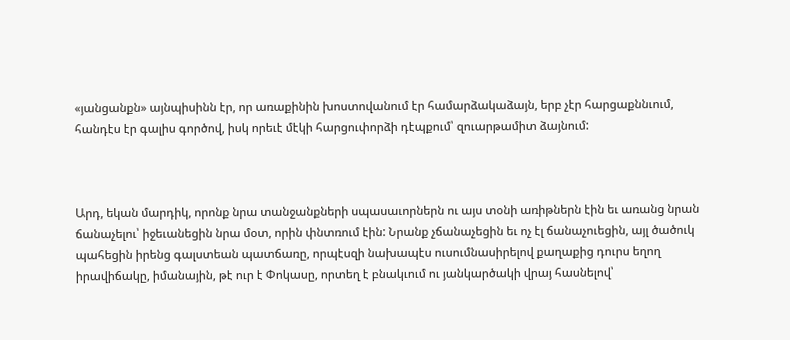«յանցանքն» այնպիսինն էր, որ առաքինին խոստովանում էր համարձակաձայն, երբ չէր հարցաքննւում, հանդէս էր գալիս գործով, իսկ որեւէ մէկի հարցուփորձի դէպքում՝ զուարթամիտ ձայնում:



Արդ, եկան մարդիկ, որոնք նրա տանջանքների սպասաւորներն ու այս տօնի առիթներն էին եւ առանց նրան ճանաչելու՝ իջեւանեցին նրա մօտ, որին փնտռում էին: Նրանք չճանաչեցին եւ ոչ էլ ճանաչուեցին, այլ ծածուկ պահեցին իրենց գալստեան պատճառը, որպէսզի նախապէս ուսումնասիրելով քաղաքից դուրս եղող իրավիճակը, իմանային, թէ ուր է Փոկասը, որտեղ է բնակւում ու յանկարծակի վրայ հասնելով՝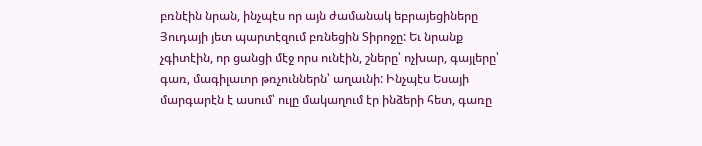բռնէին նրան, ինչպէս որ այն ժամանակ եբրայեցիները Յուդայի յետ պարտէզում բռնեցին Տիրոջը: Եւ նրանք չգիտէին, որ ցանցի մէջ որս ունէին, շները՝ ոչխար, գայլերը՝ գառ, մագիլաւոր թռչուններն՝ աղաւնի: Ինչպէս Եսայի մարգարէն է ասում՝ ուլը մակաղում էր ինձերի հետ, գառը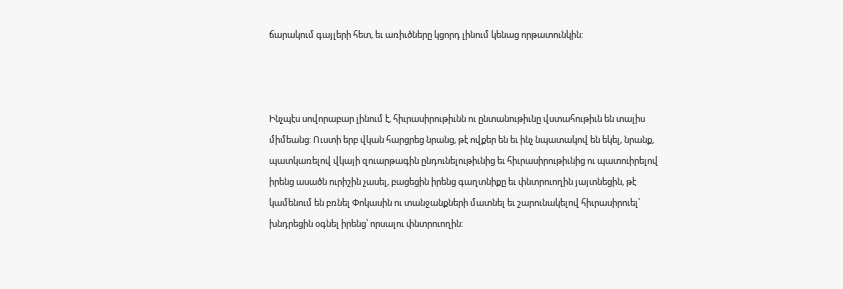ճարակում գայլերի հետ, եւ առիւծները կցորդ լինում կենաց որթատունկին:



Ինչպէս սովորաբար լինում է, հիւրասիրութիւնն ու ընտանութիւնը վստահութիւն են տալիս միմեանց: Ուստի երբ վկան հարցրեց նրանց, թէ ովքեր են եւ ինչ նպատակով են եկել, նրանք, պատկառելով վկայի զուարթագին ընդունելութիւնից եւ հիւրասիրութիւնից ու պատուիրելով իրենց ասածն ուրիշին չասել, բացեցին իրենց գաղտնիքը եւ փնտրուողին յայտնեցին, թէ կամենում են բռնել Փոկասին ու տանջանքների մատնել եւ շարունակելով հիւրասիրուել՝ խնդրեցին օգնել իրենց՝ որսալու փնտրուողին: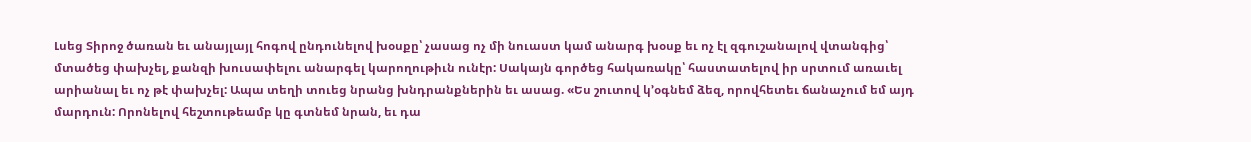Լսեց Տիրոջ ծառան եւ անայլայլ հոգով ընդունելով խօսքը՝ չասաց ոչ մի նուաստ կամ անարգ խօսք եւ ոչ էլ զգուշանալով վտանգից՝ մտածեց փախչել, քանզի խուսափելու անարգել կարողութիւն ունէր: Սակայն գործեց հակառակը՝ հաստատելով իր սրտում առաւել արիանալ եւ ոչ թէ փախչել: Ապա տեղի տուեց նրանց խնդրանքներին եւ ասաց. «Ես շուտով կ՚օգնեմ ձեզ, որովհետեւ ճանաչում եմ այդ մարդուն: Որոնելով հեշտութեամբ կը գտնեմ նրան, եւ դա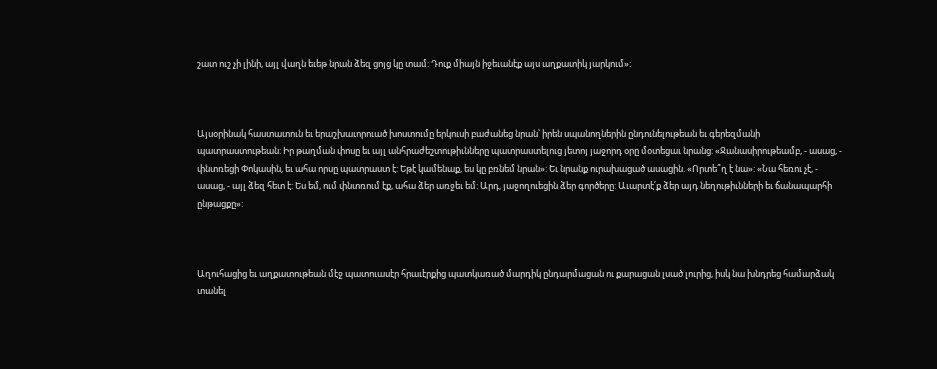շատ ուշ չի լինի, այլ վաղն եւեթ նրան ձեզ ցոյց կը տամ: Դուք միայն իջեւանէք այս աղքատիկ յարկում»:



Այսօրինակ հաստատուն եւ երաշխաւորուած խոստումը երկուսի բաժանեց նրան՝ իրեն սպանողներին ընդունելութեան եւ գերեզմանի պատրաստութեան: Իր թաղման փոսը եւ այլ անհրաժեշտութիւնները պատրաստելուց յետոյ յաջորդ օրը մօտեցաւ նրանց: «Ջանասիրութեամբ, - ասաց, - փնտռեցի Փոկասին, եւ ահա որսը պատրաստ է: Եթէ կամենաք, ես կը բռնեմ նրան»: Եւ նրանք ուրախացած ասացին. «Որտե՞ղ է նա»: «Նա հեռու չէ, - ասաց, - այլ ձեզ հետ է: Ես եմ, ում փնտռում էք, ահա ձեր առջեւ եմ: Արդ, յաջողուեցին ձեր գործերը: Աւարտէ՛ք ձեր այդ նեղութիւնների եւ ճանապարհի ընթացքը»:



Աղուհացից եւ աղքատութեան մէջ պատուասէր հրաւէրքից պատկառած մարդիկ ընդարմացան ու քարացան լսած լուրից, իսկ նա խնդրեց համարձակ տանել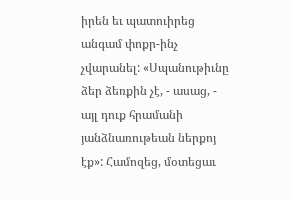իրեն եւ պատուիրեց անգամ փոքր-ինչ չվարանել: «Սպանութիւնը ձեր ձեռքին չէ, - ասաց, - այլ դուք հրամանի յանձնառութեան ներքոյ էք»: Համոզեց, մօտեցաւ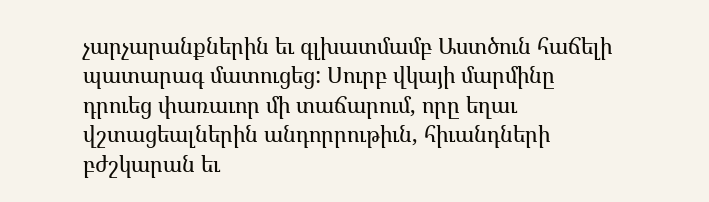չարչարանքներին եւ գլխատմամբ Աստծուն հաճելի պատարագ մատուցեց: Սուրբ վկայի մարմինը դրուեց փառաւոր մի տաճարում, որը եղաւ վշտացեալներին անդորրութիւն, հիւանդների բժշկարան եւ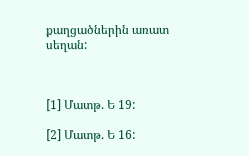քաղցածներին առատ սեղան:



[1] Մատթ. Ե 19:

[2] Մատթ. Ե 16: